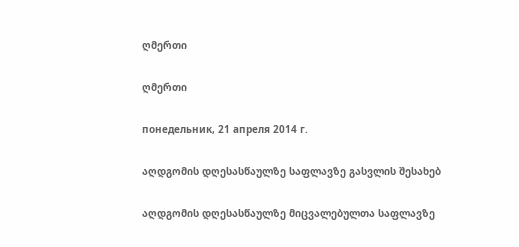ღმერთი

ღმერთი

понедельник, 21 апреля 2014 г.

აღდგომის დღესასწაულზე საფლავზე გასვლის შესახებ

აღდგომის დღესასწაულზე მიცვალებულთა საფლავზე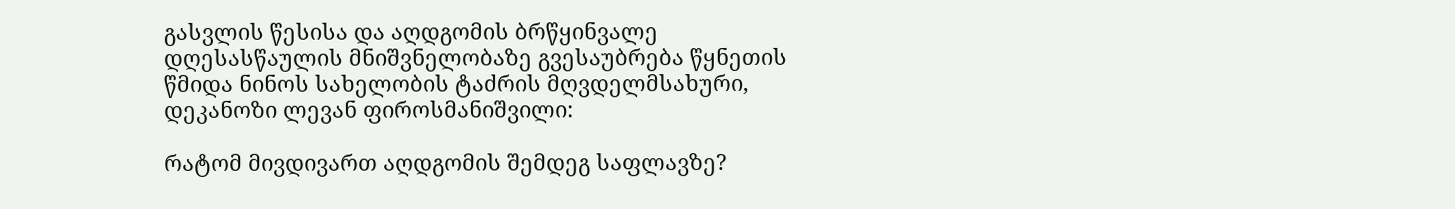გასვლის წესისა და აღდგომის ბრწყინვალე დღესასწაულის მნიშვნელობაზე გვესაუბრება წყნეთის წმიდა ნინოს სახელობის ტაძრის მღვდელმსახური, დეკანოზი ლევან ფიროსმანიშვილი:

რატომ მივდივართ აღდგომის შემდეგ საფლავზე?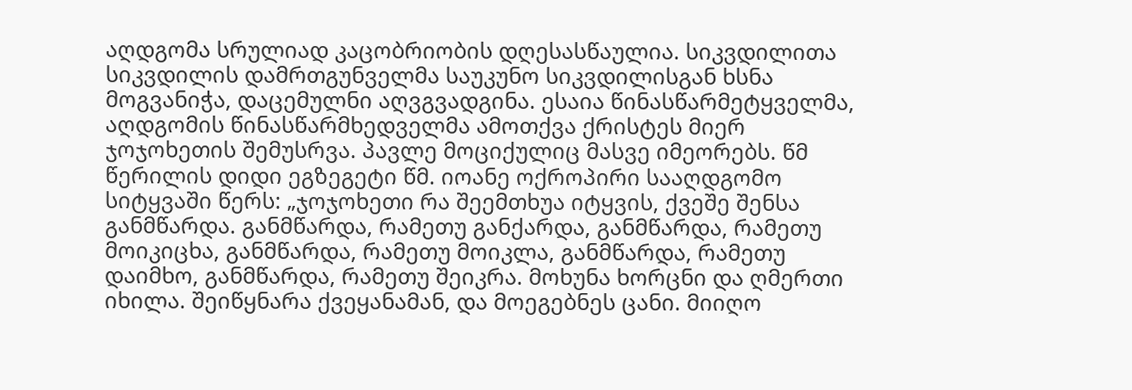აღდგომა სრულიად კაცობრიობის დღესასწაულია. სიკვდილითა სიკვდილის დამრთგუნველმა საუკუნო სიკვდილისგან ხსნა მოგვანიჭა, დაცემულნი აღვგვადგინა. ესაია წინასწარმეტყველმა, აღდგომის წინასწარმხედველმა ამოთქვა ქრისტეს მიერ ჯოჯოხეთის შემუსრვა. პავლე მოციქულიც მასვე იმეორებს. წმ წერილის დიდი ეგზეგეტი წმ. იოანე ოქროპირი სააღდგომო სიტყვაში წერს: „ჯოჯოხეთი რა შეემთხუა იტყვის, ქვეშე შენსა განმწარდა. განმწარდა, რამეთუ განქარდა, განმწარდა, რამეთუ მოიკიცხა, განმწარდა, რამეთუ მოიკლა, განმწარდა, რამეთუ დაიმხო, განმწარდა, რამეთუ შეიკრა. მოხუნა ხორცნი და ღმერთი იხილა. შეიწყნარა ქვეყანამან, და მოეგებნეს ცანი. მიიღო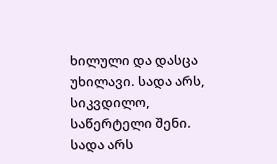ხილული და დასცა უხილავი. სადა არს, სიკვდილო, საწერტელი შენი. სადა არს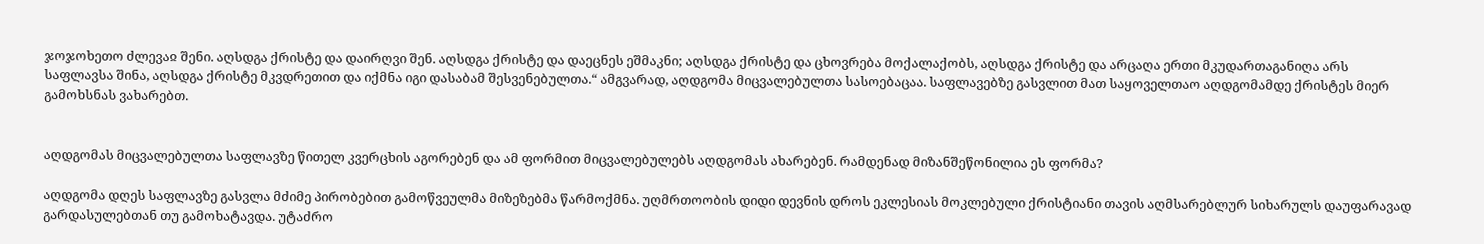ჯოჯოხეთო ძლევაჲ შენი. აღსდგა ქრისტე და დაირღვი შენ. აღსდგა ქრისტე და დაეცნეს ეშმაკნი; აღსდგა ქრისტე და ცხოვრება მოქალაქობს, აღსდგა ქრისტე და არცაღა ერთი მკუდართაგანიღა არს საფლავსა შინა, აღსდგა ქრისტე მკვდრეთით და იქმნა იგი დასაბამ შესვენებულთა.“ ამგვარად, აღდგომა მიცვალებულთა სასოებაცაა. საფლავებზე გასვლით მათ საყოველთაო აღდგომამდე ქრისტეს მიერ გამოხსნას ვახარებთ.


აღდგომას მიცვალებულთა საფლავზე წითელ კვერცხის აგორებენ და ამ ფორმით მიცვალებულებს აღდგომას ახარებენ. რამდენად მიზანშეწონილია ეს ფორმა?

აღდგომა დღეს საფლავზე გასვლა მძიმე პირობებით გამოწვეულმა მიზეზებმა წარმოქმნა. უღმრთოობის დიდი დევნის დროს ეკლესიას მოკლებული ქრისტიანი თავის აღმსარებლურ სიხარულს დაუფარავად გარდასულებთან თუ გამოხატავდა. უტაძრო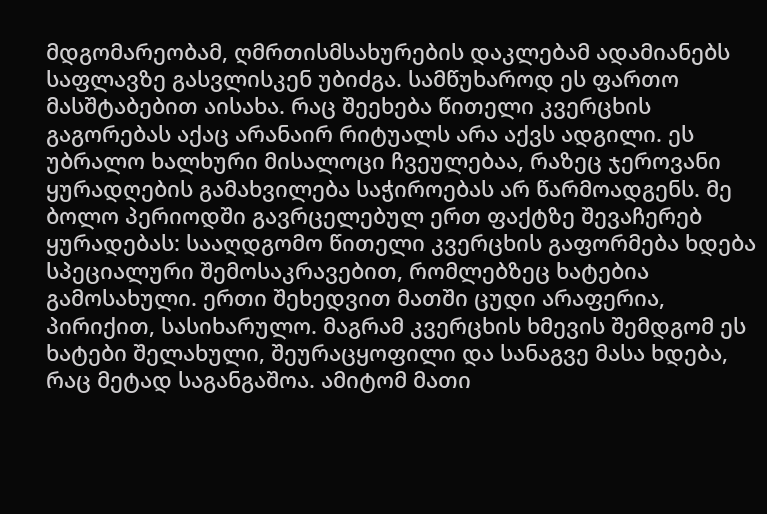მდგომარეობამ, ღმრთისმსახურების დაკლებამ ადამიანებს საფლავზე გასვლისკენ უბიძგა. სამწუხაროდ ეს ფართო მასშტაბებით აისახა. რაც შეეხება წითელი კვერცხის გაგორებას აქაც არანაირ რიტუალს არა აქვს ადგილი. ეს უბრალო ხალხური მისალოცი ჩვეულებაა, რაზეც ჯეროვანი ყურადღების გამახვილება საჭიროებას არ წარმოადგენს. მე ბოლო პერიოდში გავრცელებულ ერთ ფაქტზე შევაჩერებ ყურადებას: სააღდგომო წითელი კვერცხის გაფორმება ხდება სპეციალური შემოსაკრავებით, რომლებზეც ხატებია გამოსახული. ერთი შეხედვით მათში ცუდი არაფერია, პირიქით, სასიხარულო. მაგრამ კვერცხის ხმევის შემდგომ ეს ხატები შელახული, შეურაცყოფილი და სანაგვე მასა ხდება, რაც მეტად საგანგაშოა. ამიტომ მათი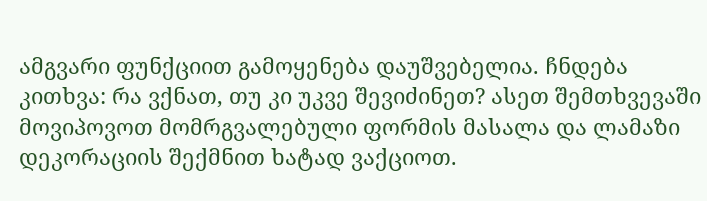ამგვარი ფუნქციით გამოყენება დაუშვებელია. ჩნდება კითხვა: რა ვქნათ, თუ კი უკვე შევიძინეთ? ასეთ შემთხვევაში მოვიპოვოთ მომრგვალებული ფორმის მასალა და ლამაზი დეკორაციის შექმნით ხატად ვაქციოთ.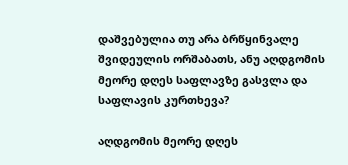დაშვებულია თუ არა ბრწყინვალე შვიდეულის ორშაბათს, ანუ აღდგომის მეორე დღეს საფლავზე გასვლა და საფლავის კურთხევა?

აღდგომის მეორე დღეს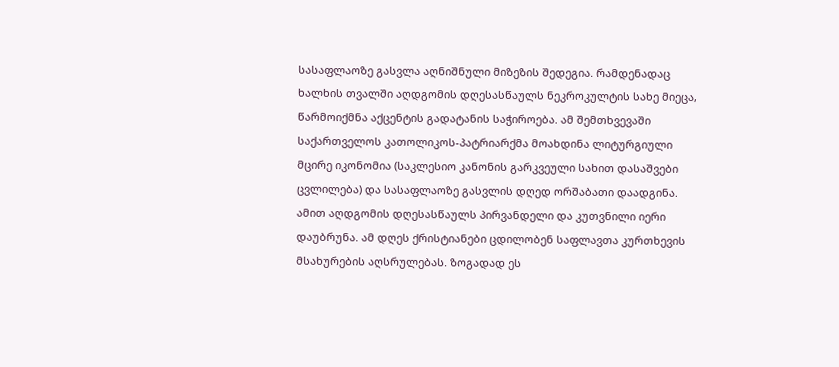სასაფლაოზე გასვლა აღნიშნული მიზეზის შედეგია. რამდენადაც ხალხის თვალში აღდგომის დღესასწაულს ნეკროკულტის სახე მიეცა, წარმოიქმნა აქცენტის გადატანის საჭიროება. ამ შემთხვევაში საქართველოს კათოლიკოს-პატრიარქმა მოახდინა ლიტურგიული მცირე იკონომია (საკლესიო კანონის გარკვეული სახით დასაშვები ცვლილება) და სასაფლაოზე გასვლის დღედ ორშაბათი დაადგინა. ამით აღდგომის დღესასწაულს პირვანდელი და კუთვნილი იერი დაუბრუნა. ამ დღეს ქრისტიანები ცდილობენ საფლავთა კურთხევის მსახურების აღსრულებას. ზოგადად ეს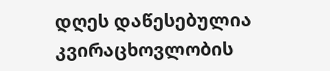დღეს დაწესებულია კვირაცხოვლობის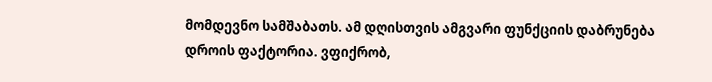მომდევნო სამშაბათს. ამ დღისთვის ამგვარი ფუნქციის დაბრუნება დროის ფაქტორია. ვფიქრობ,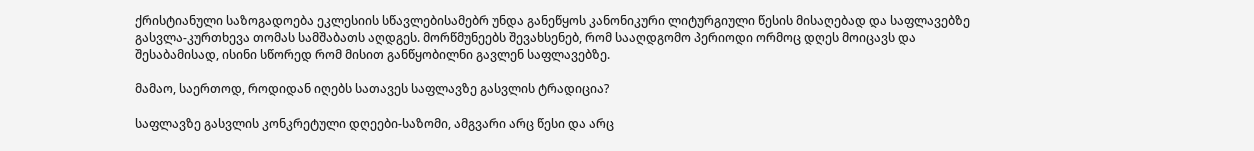ქრისტიანული საზოგადოება ეკლესიის სწავლებისამებრ უნდა განეწყოს კანონიკური ლიტურგიული წესის მისაღებად და საფლავებზე გასვლა-კურთხევა თომას სამშაბათს აღდგეს. მორწმუნეებს შევახსენებ, რომ სააღდგომო პერიოდი ორმოც დღეს მოიცავს და შესაბამისად, ისინი სწორედ რომ მისით განწყობილნი გავლენ საფლავებზე.

მამაო, საერთოდ, როდიდან იღებს სათავეს საფლავზე გასვლის ტრადიცია?

საფლავზე გასვლის კონკრეტული დღეები-საზომი, ამგვარი არც წესი და არც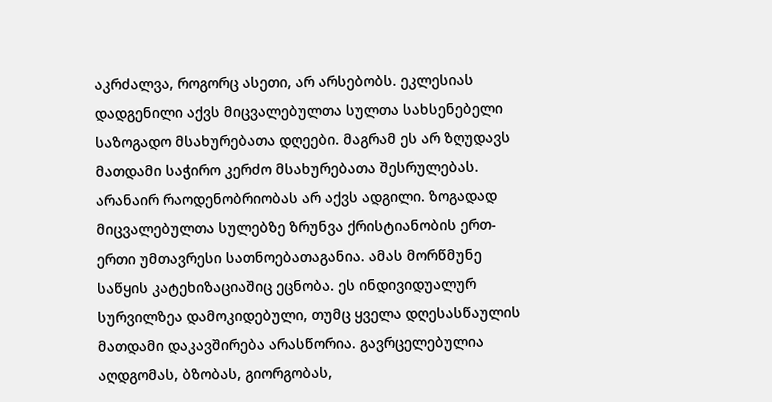აკრძალვა, როგორც ასეთი, არ არსებობს. ეკლესიას დადგენილი აქვს მიცვალებულთა სულთა სახსენებელი საზოგადო მსახურებათა დღეები. მაგრამ ეს არ ზღუდავს მათდამი საჭირო კერძო მსახურებათა შესრულებას. არანაირ რაოდენობრიობას არ აქვს ადგილი. ზოგადად მიცვალებულთა სულებზე ზრუნვა ქრისტიანობის ერთ-ერთი უმთავრესი სათნოებათაგანია. ამას მორწმუნე საწყის კატეხიზაციაშიც ეცნობა. ეს ინდივიდუალურ სურვილზეა დამოკიდებული, თუმც ყველა დღესასწაულის მათდამი დაკავშირება არასწორია. გავრცელებულია აღდგომას, ბზობას, გიორგობას,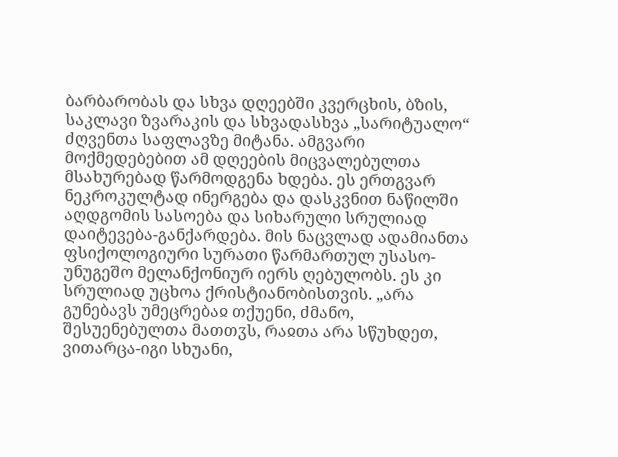ბარბარობას და სხვა დღეებში კვერცხის, ბზის, საკლავი ზვარაკის და სხვადასხვა „სარიტუალო“ ძღვენთა საფლავზე მიტანა. ამგვარი მოქმედებებით ამ დღეების მიცვალებულთა მსახურებად წარმოდგენა ხდება. ეს ერთგვარ ნეკროკულტად ინერგება და დასკვნით ნაწილში აღდგომის სასოება და სიხარული სრულიად დაიტევება-განქარდება. მის ნაცვლად ადამიანთა ფსიქოლოგიური სურათი წარმართულ უსასო-უნუგეშო მელანქონიურ იერს ღებულობს. ეს კი სრულიად უცხოა ქრისტიანობისთვის. „არა გუნებავს უმეცრებაჲ თქუენი, ძმანო, შესუენებულთა მათთჳს, რაჲთა არა სწუხდეთ, ვითარცა-იგი სხუანი,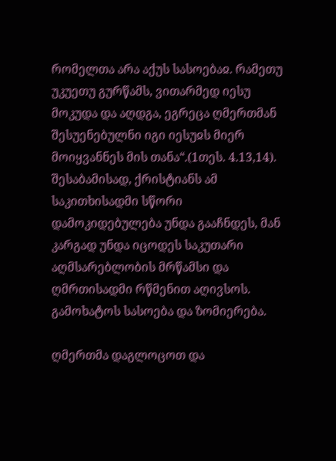რომელთა არა აქუს სასოებაჲ. რამეთუ უკუეთუ გურწამს, ვითარმედ იესუ მოკუდა და აღდგა, ეგრეცა ღმერთმან შესუენებულნი იგი იესუჲს მიერ მოიყვანნეს მის თანა“.(1თეს. 4.13,14). შესაბამისად, ქრისტიანს ამ საკითხისადმი სწორი დამოკიდებულება უნდა გააჩნდეს, მან კარგად უნდა იცოდეს საკუთარი აღმსარებლობის მრწამსი და ღმრთისადმი რწმენით აღივსოს. გამოხატოს სასოება და ზომიერება.

ღმერთმა დაგლოცოთ და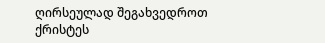ღირსეულად შეგახვედროთ ქრისტეს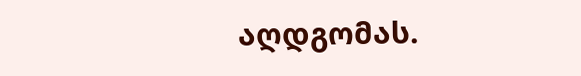აღდგომას.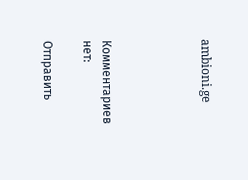ambioni.ge




Комментариев нет:

Отправить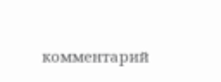комментарий